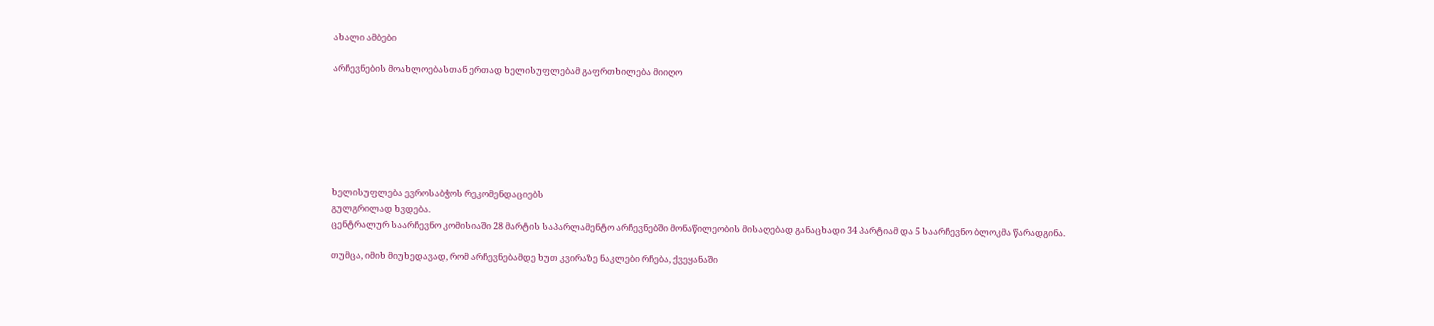ახალი ამბები

არჩევნების მოახლოებასთან ერთად ხელისუფლებამ გაფრთხილება მიიღო







ხელისუფლება ევროსაბჭოს რეკომენდაციებს
გულგრილად ხვდება.
ცენტრალურ საარჩევნო კომისიაში 28 მარტის საპარლამენტო არჩევნებში მონაწილეობის მისაღებად განაცხადი 34 პარტიამ და 5 საარჩევნო ბლოკმა წარადგინა.

თუმცა, იმიხ მიუხედავად, რომ არჩევნებამდე ხუთ კვირაზე ნაკლები რჩება, ქვეყანაში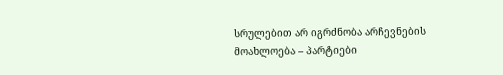სრულებით არ იგრძნობა არჩევნების მოახლოება – პარტიები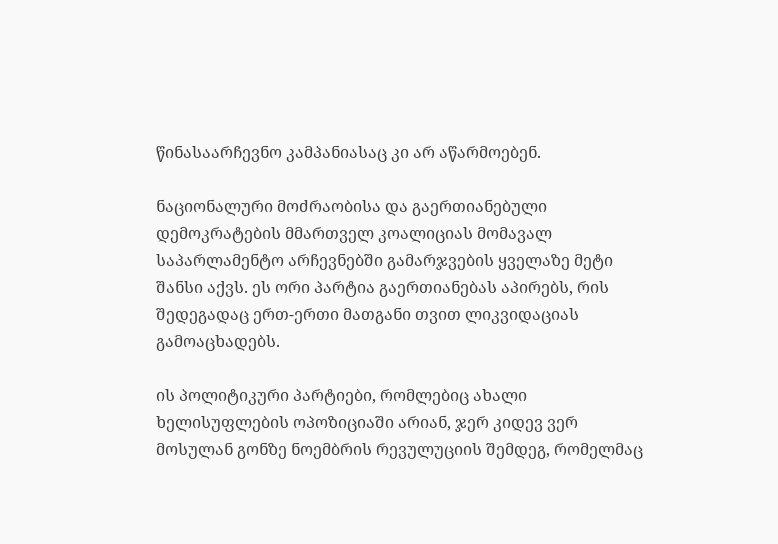წინასაარჩევნო კამპანიასაც კი არ აწარმოებენ.

ნაციონალური მოძრაობისა და გაერთიანებული დემოკრატების მმართველ კოალიციას მომავალ საპარლამენტო არჩევნებში გამარჯვების ყველაზე მეტი შანსი აქვს. ეს ორი პარტია გაერთიანებას აპირებს, რის შედეგადაც ერთ-ერთი მათგანი თვით ლიკვიდაციას გამოაცხადებს.

ის პოლიტიკური პარტიები, რომლებიც ახალი ხელისუფლების ოპოზიციაში არიან, ჯერ კიდევ ვერ მოსულან გონზე ნოემბრის რევულუციის შემდეგ, რომელმაც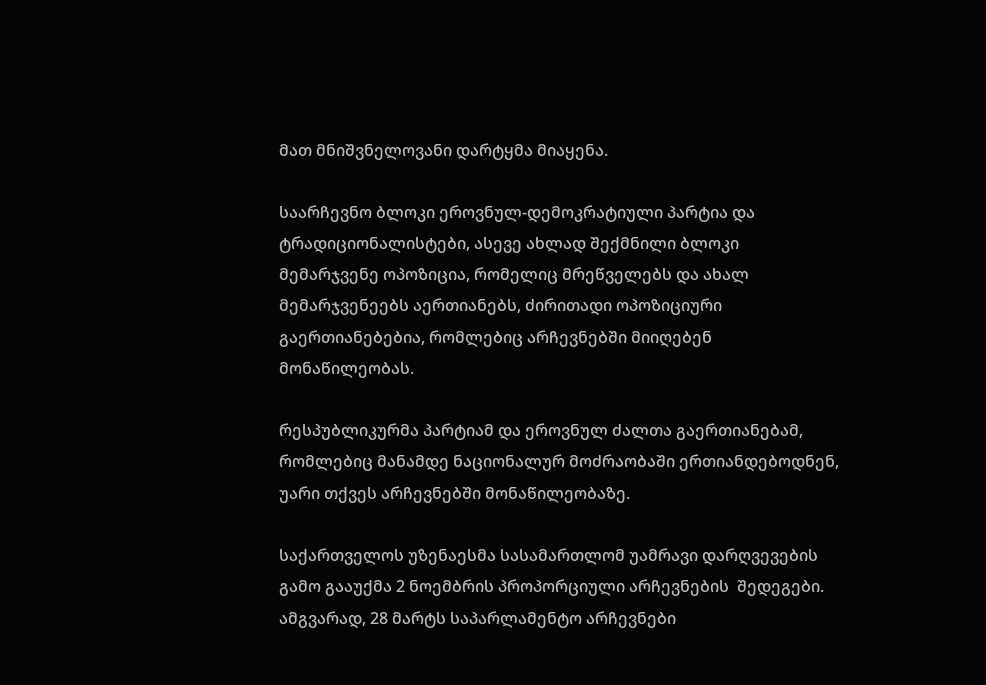მათ მნიშვნელოვანი დარტყმა მიაყენა.

საარჩევნო ბლოკი ეროვნულ-დემოკრატიული პარტია და ტრადიციონალისტები, ასევე ახლად შექმნილი ბლოკი მემარჯვენე ოპოზიცია, რომელიც მრეწველებს და ახალ მემარჯვენეებს აერთიანებს, ძირითადი ოპოზიციური გაერთიანებებია, რომლებიც არჩევნებში მიიღებენ მონაწილეობას.

რესპუბლიკურმა პარტიამ და ეროვნულ ძალთა გაერთიანებამ, რომლებიც მანამდე ნაციონალურ მოძრაობაში ერთიანდებოდნენ, უარი თქვეს არჩევნებში მონაწილეობაზე.

საქართველოს უზენაესმა სასამართლომ უამრავი დარღვევების გამო გააუქმა 2 ნოემბრის პროპორციული არჩევნების  შედეგები. ამგვარად, 28 მარტს საპარლამენტო არჩევნები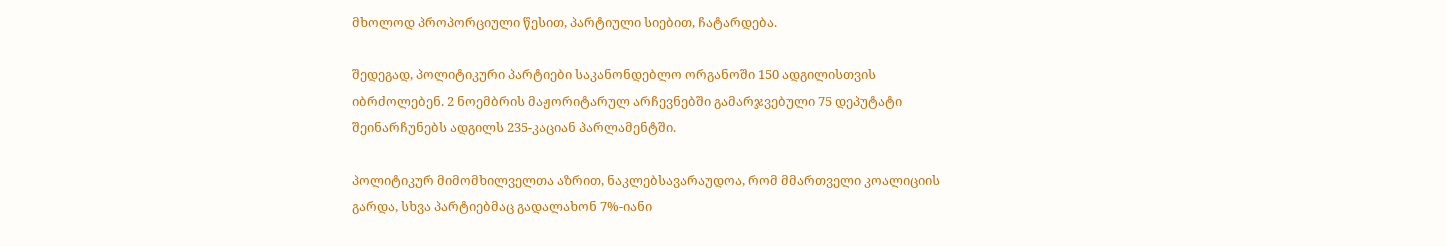მხოლოდ პროპორციული წესით, პარტიული სიებით, ჩატარდება.

შედეგად, პოლიტიკური პარტიები საკანონდებლო ორგანოში 150 ადგილისთვის იბრძოლებენ. 2 ნოემბრის მაჟორიტარულ არჩევნებში გამარჯვებული 75 დეპუტატი შეინარჩუნებს ადგილს 235-კაციან პარლამენტში.

პოლიტიკურ მიმომხილველთა აზრით, ნაკლებსავარაუდოა, რომ მმართველი კოალიციის გარდა, სხვა პარტიებმაც გადალახონ 7%-იანი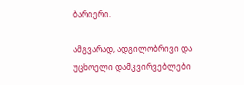ბარიერი.

ამგვარად, ადგილობრივი და უცხოელი დამკვირვებლები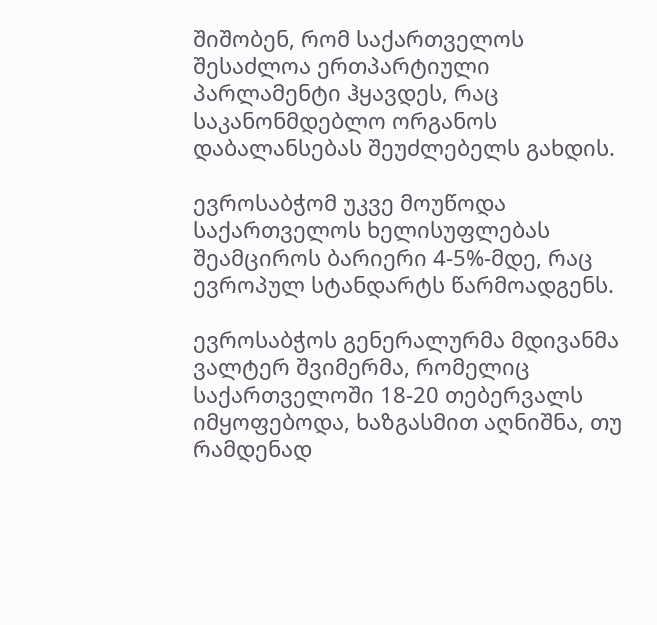შიშობენ, რომ საქართველოს შესაძლოა ერთპარტიული პარლამენტი ჰყავდეს, რაც საკანონმდებლო ორგანოს დაბალანსებას შეუძლებელს გახდის.

ევროსაბჭომ უკვე მოუწოდა საქართველოს ხელისუფლებას შეამციროს ბარიერი 4-5%-მდე, რაც ევროპულ სტანდარტს წარმოადგენს.

ევროსაბჭოს გენერალურმა მდივანმა ვალტერ შვიმერმა, რომელიც საქართველოში 18-20 თებერვალს იმყოფებოდა, ხაზგასმით აღნიშნა, თუ რამდენად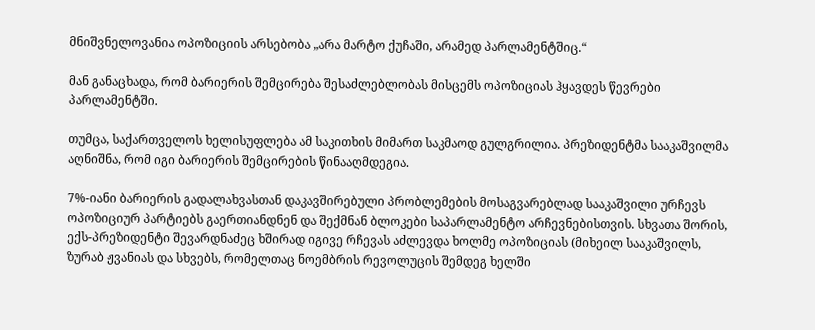მნიშვნელოვანია ოპოზიციის არსებობა „არა მარტო ქუჩაში, არამედ პარლამენტშიც.“

მან განაცხადა, რომ ბარიერის შემცირება შესაძლებლობას მისცემს ოპოზიციას ჰყავდეს წევრები პარლამენტში.

თუმცა, საქართველოს ხელისუფლება ამ საკითხის მიმართ საკმაოდ გულგრილია. პრეზიდენტმა სააკაშვილმა აღნიშნა, რომ იგი ბარიერის შემცირების წინააღმდეგია.

7%-იანი ბარიერის გადალახვასთან დაკავშირებული პრობლემების მოსაგვარებლად სააკაშვილი ურჩევს ოპოზიციურ პარტიებს გაერთიანდნენ და შექმნან ბლოკები საპარლამენტო არჩევნებისთვის. სხვათა შორის, ექს-პრეზიდენტი შევარდნაძეც ხშირად იგივე რჩევას აძლევდა ხოლმე ოპოზიციას (მიხეილ სააკაშვილს, ზურაბ ჟვანიას და სხვებს, რომელთაც ნოემბრის რევოლუცის შემდეგ ხელში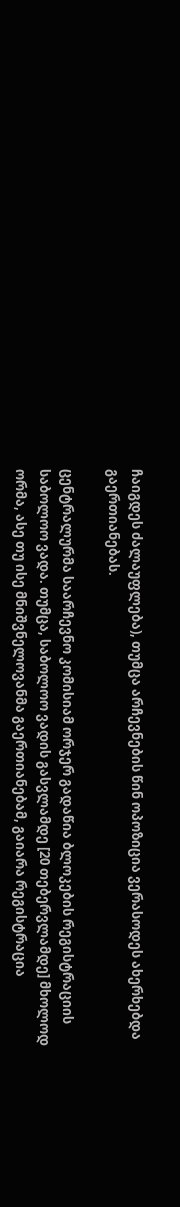ჩაიგდეს ძალაუფლება), თუმცა არჩევნების წინ ოპოზიცია ვერასოდეს ახერხებდა გაერთიანებას.

ცენტრალურმა საარჩევნო კომისიამ ორჯერ გადაწია ბლოკების რეგისტრაციის საბოლოო ვადა. თუმცა, საბოლოო ვადის გასვლამდე [20 თებერვლამდე] მხოლოდ ორმა, ასე თუ ისე მნიშვნელოვანმა გაერთიანებამ, გაიარა რეგისტრაცია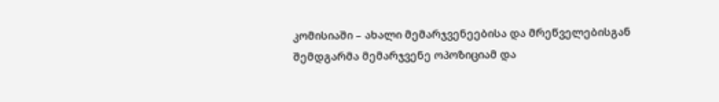კომისიაში – ახალი მემარჯვენეებისა და მრეწველებისგან შემდგარმა მემარჯვენე ოპოზიციამ და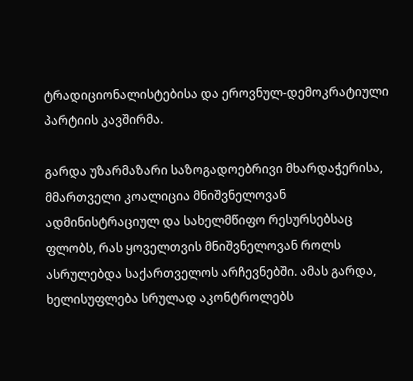ტრადიციონალისტებისა და ეროვნულ-დემოკრატიული პარტიის კავშირმა.

გარდა უზარმაზარი საზოგადოებრივი მხარდაჭერისა, მმართველი კოალიცია მნიშვნელოვან ადმინისტრაციულ და სახელმწიფო რესურსებსაც ფლობს, რას ყოველთვის მნიშვნელოვან როლს ასრულებდა საქართველოს არჩევნებში. ამას გარდა, ხელისუფლება სრულად აკონტროლებს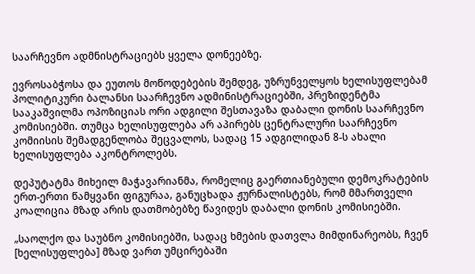საარჩევნო ადმნისტრაციებს ყველა დონეებზე.

ევროსაბჭოსა და ეუთოს მოწოდებების შემდეგ, უზრუნველყოს ხელისუფლებამ პოლიტიკური ბალანსი საარჩევნო ადმინისტრაციებში, პრეზიდენტმა სააკაშვილმა ოპოზიციას ორი ადგილი შესთავაზა დაბალი დონის საარჩევნო კომისიებში. თუმცა ხელისუფლება არ აპირებს ცენტრალური საარჩევნო კომიისის შემადგენლობა შეცვალოს, სადაც 15 ადგილიდან 8-ს ახალი ხელისუფლება აკონტროლებს.

დეპუტატმა მიხეილ მაჭავარიანმა, რომელიც გაერთიანებული დემოკრატების ერთ-ერთი წამყვანი ფიგურაა, განუცხადა ჟურნალისტებს, რომ მმართველი კოალიცია მზად არის დათმობებზე წავიდეს დაბალი დონის კომისიებში.

„საოლქო და საუბნო კომისიებში, სადაც ხმების დათვლა მიმდინარეობს, ჩვენ [ხელისუფლება] მზად ვართ უმცირებაში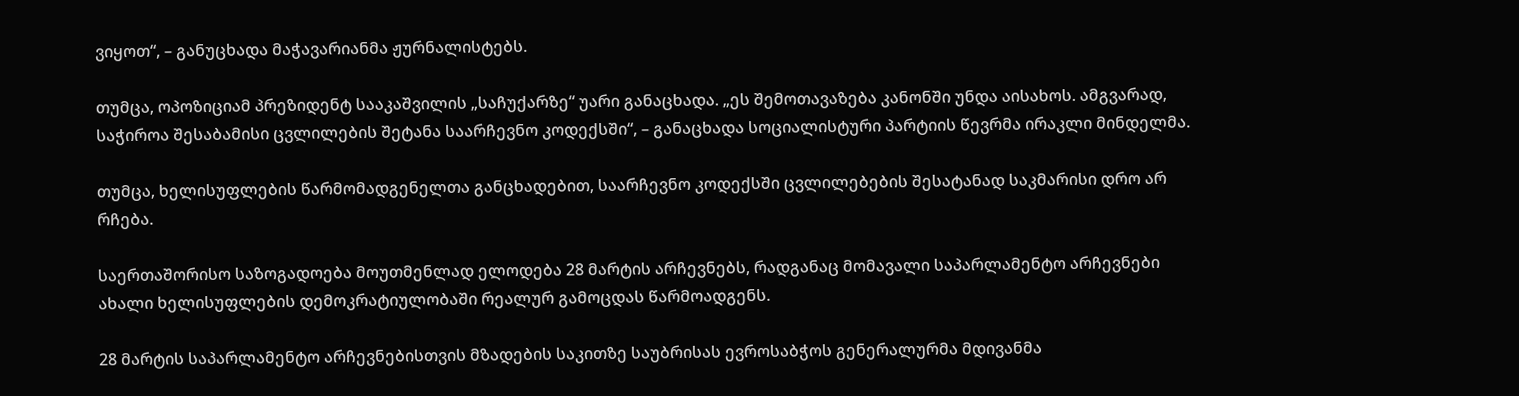ვიყოთ“, – განუცხადა მაჭავარიანმა ჟურნალისტებს.

თუმცა, ოპოზიციამ პრეზიდენტ სააკაშვილის „საჩუქარზე“ უარი განაცხადა. „ეს შემოთავაზება კანონში უნდა აისახოს. ამგვარად, საჭიროა შესაბამისი ცვლილების შეტანა საარჩევნო კოდექსში“, – განაცხადა სოციალისტური პარტიის წევრმა ირაკლი მინდელმა.

თუმცა, ხელისუფლების წარმომადგენელთა განცხადებით, საარჩევნო კოდექსში ცვლილებების შესატანად საკმარისი დრო არ რჩება.

საერთაშორისო საზოგადოება მოუთმენლად ელოდება 28 მარტის არჩევნებს, რადგანაც მომავალი საპარლამენტო არჩევნები ახალი ხელისუფლების დემოკრატიულობაში რეალურ გამოცდას წარმოადგენს.

28 მარტის საპარლამენტო არჩევნებისთვის მზადების საკითზე საუბრისას ევროსაბჭოს გენერალურმა მდივანმა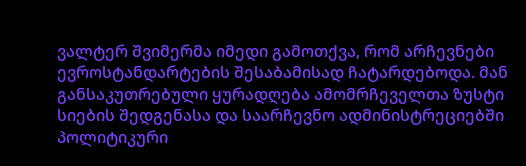ვალტერ შვიმერმა იმედი გამოთქვა, რომ არჩევნები ევროსტანდარტების შესაბამისად ჩატარდებოდა. მან განსაკუთრებული ყურადღება ამომრჩეველთა ზუსტი სიების შედგენასა და საარჩევნო ადმინისტრეციებში პოლიტიკური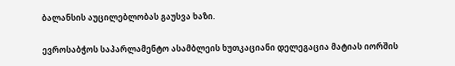ბალანსის აუცილებლობას გაუსვა ხაზი.

ევროსაბჭოს საპარლამენტო ასამბლეის ხუთკაციანი დელეგაცია მატიას იორშის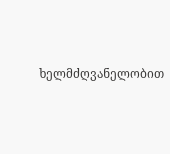ხელმძღვანელობით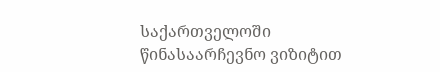საქართველოში წინასაარჩევნო ვიზიტით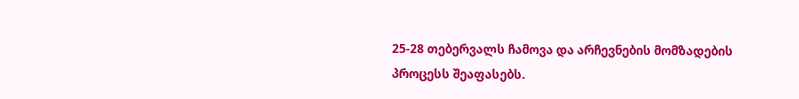25-28 თებერვალს ჩამოვა და არჩევნების მომზადების პროცესს შეაფასებს.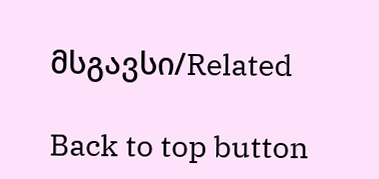მსგავსი/Related

Back to top button